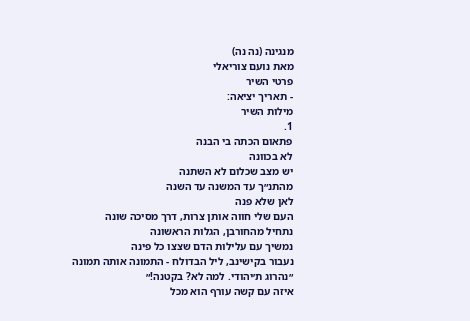מנגינה (נה נה)
מאת נועם צוריאלי
פרטי השיר
- תאריך יציאה:
מילות השיר
1.
פתאום הכתה בי הבנה
לא בכוונה
יש מצב שכלום לא השתנה
מהתנ״ך עד המשנה עד השנה
לאן שלא פנה
העם שלי חווה אותן צרות, דרך מסיכה שונה
נתחיל מהחורבן, הגלות הראשונה
נמשיך עם עלילות הדם שצצו כל פינה
נעבור בקישינב, ליל הבדולח - התמונה אותה תמונה
״נהרוג ת׳יהודי. למה לא? בקטנה!״
איזה עם קשה עורף הוא מכל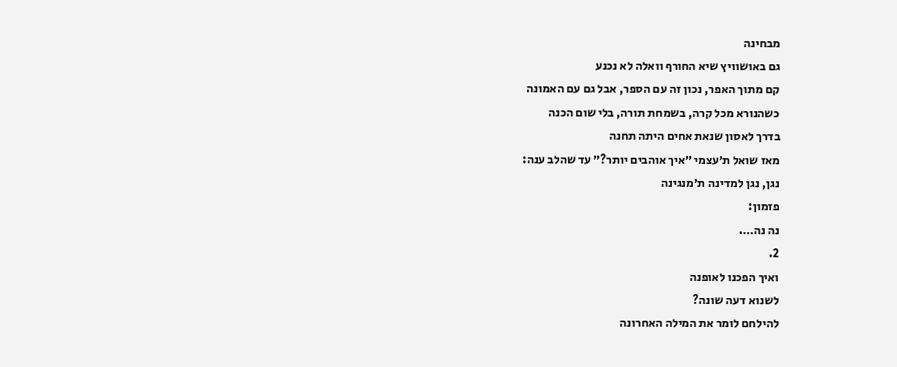מבחינה
גם באושוויץ שיא החורף וואלה לא נכנע
קם מתוך האפר, נכון זה עם הספר, אבל גם עם האמונה
כשהנורא מכל קרה, בשמחת תורה, בלי שום הכנה
בדרך לאסון שנאת אחים היתה תחנה
מאז שואל ת׳עצמי ״איך אוהבים יותר?״ עד שהלב ענה:
נגן, נגן למדינה ת׳מנגינה
פזמון:
נה נה….
2.
ואיך הפכנו לאופנה
לשנוא דעה שונה?
להילחם לומר את המילה האחרונה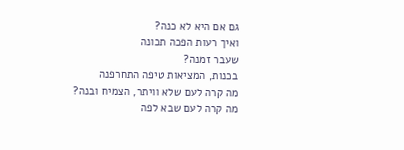גם אם היא לא כנה?
ואיך רעות הפכה תכונה
שעבר זמנה?
בכנות, המציאות טיפה התחרפנה
מה קרה לעם שלא וויתר, הצמיח ובנה?
מה קרה לעם שבא לפה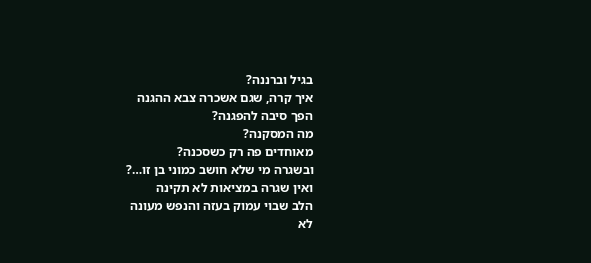בגיל וברננה?
איך קרה, שגם אשכרה צבא ההגנה
הפך סיבה להפגנה?
מה המסקנה?
מאוחדים פה רק כשסכנה?
ובשגרה מי שלא חושב כמוני בן זו…?
ואין שגרה במציאות לא תקינה
הלב שבוי עמוק בעזה והנפש מעונה
לא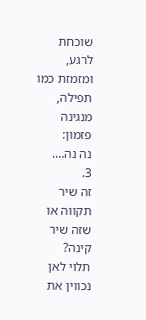שוכחת לרגע, ומזמזת כמו תפילה, מנגינה
פזמון:
נה נה….
3.
זה שיר תקווה או שזה שיר קינה?
תלוי לאן נכווין את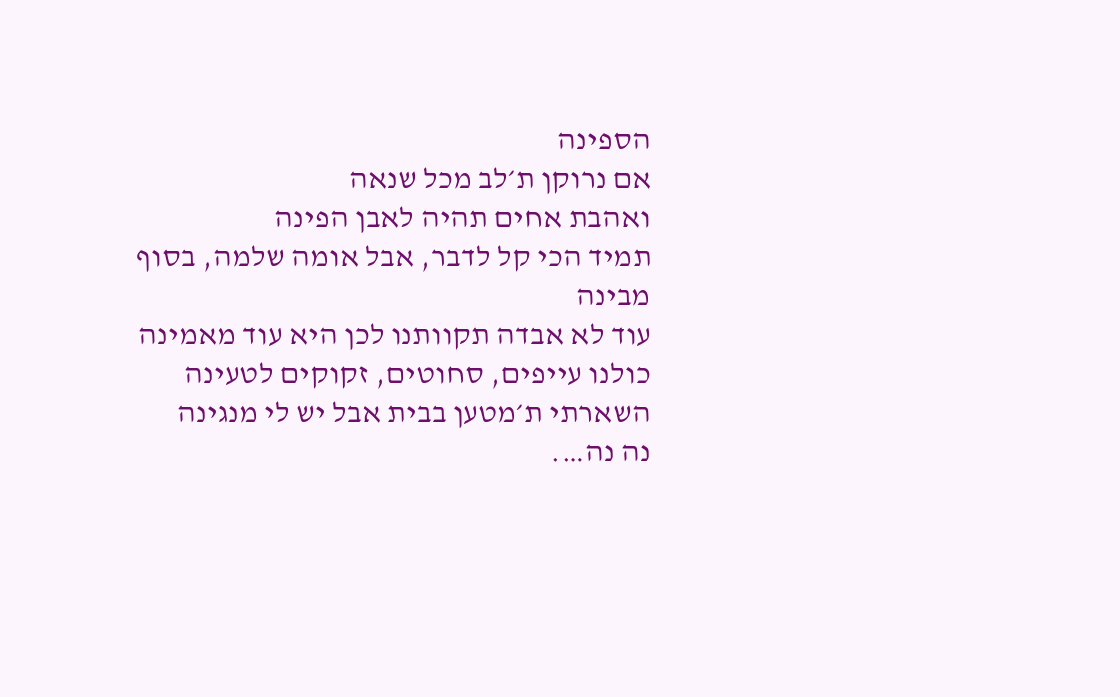הספינה
אם נרוקן ת׳לב מכל שנאה
ואהבת אחים תהיה לאבן הפינה
תמיד הכי קל לדבר, אבל אומה שלמה, בסוף מבינה
עוד לא אבדה תקוותנו לכן היא עוד מאמינה
כולנו עייפים, סחוטים, זקוקים לטעינה
השארתי ת׳מטען בבית אבל יש לי מנגינה
נה נה….